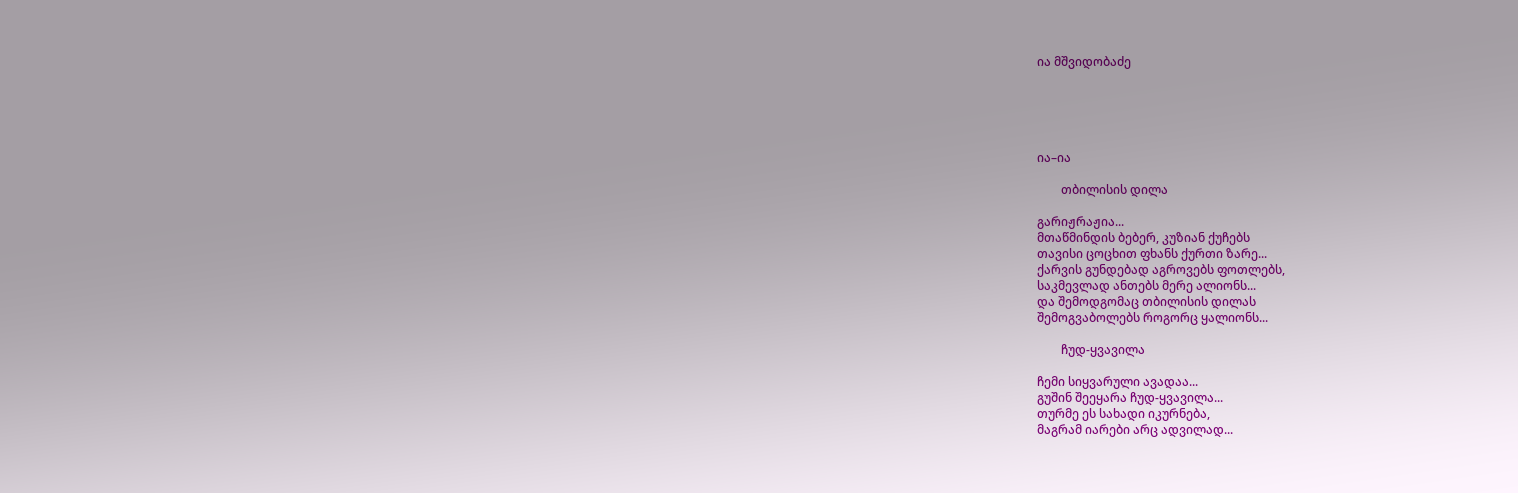ია მშვიდობაძე





ია–ია

        თბილისის დილა

გარიჟრაჟია...
მთაწმინდის ბებერ, კუზიან ქუჩებს
თავისი ცოცხით ფხანს ქურთი ზარე...
ქარვის გუნდებად აგროვებს ფოთლებს,
საკმევლად ანთებს მერე ალიონს...
და შემოდგომაც თბილისის დილას
შემოგვაბოლებს როგორც ყალიონს...

        ჩუდ-ყვავილა

ჩემი სიყვარული ავადაა...
გუშინ შეეყარა ჩუდ-ყვავილა...
თურმე ეს სახადი იკურნება,
მაგრამ იარები არც ადვილად...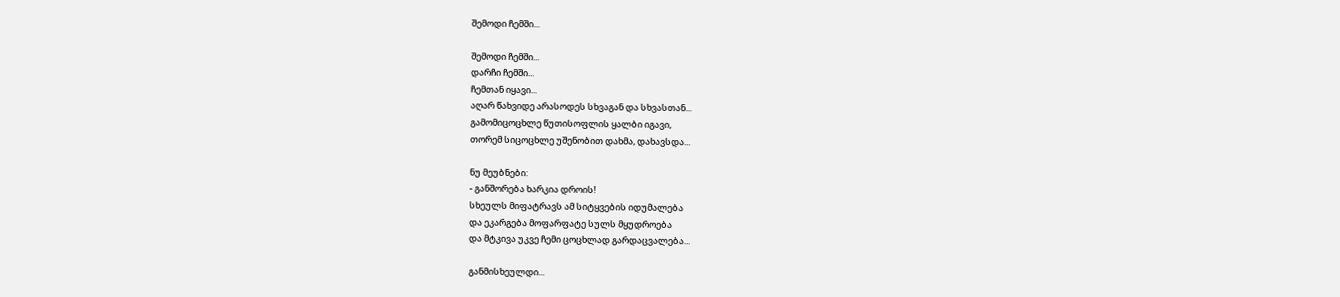შემოდი ჩემში...

შემოდი ჩემში...
დარჩი ჩემში...
ჩემთან იყავი...
აღარ წახვიდე არასოდეს სხვაგან და სხვასთან...
გამომიცოცხლე წუთისოფლის ყალბი იგავი,
თორემ სიცოცხლე უშენობით დახმა, დახავსდა...

ნუ მეუბნები:
- განშორება ხარკია დროის!
სხეულს მიფატრავს ამ სიტყვების იდუმალება
და ეკარგება მოფარფატე სულს მყუდროება
და მტკივა უკვე ჩემი ცოცხლად გარდაცვალება...

განმისხეულდი...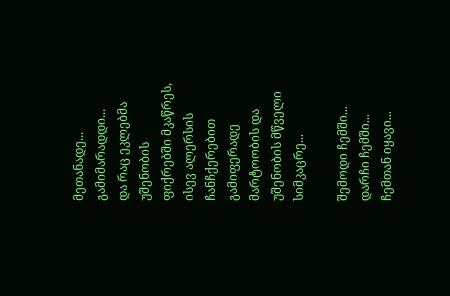მეთანადე...
გამიმარადდი...
და რაც ეკლებმა უშენობის ფიქრებში მკაწრეს,
ისევ ალერსის ჩანჩქერებით გამიფერადე
მარტოობის და უშენობის მწველი სიმკაცრე...

შემოდი ჩემში...
დარჩი ჩემში...
ჩემთან იყავი...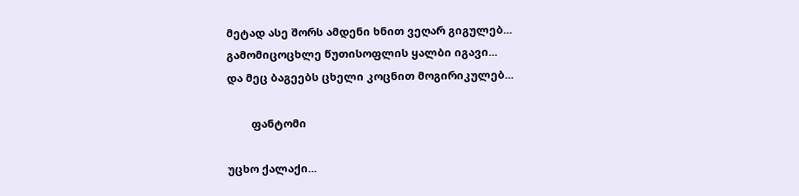მეტად ასე შორს ამდენი ხნით ვეღარ გიგულებ...
გამომიცოცხლე წუთისოფლის ყალბი იგავი...
და მეც ბაგეებს ცხელი კოცნით მოგირიკულებ...

        ფანტომი

უცხო ქალაქი...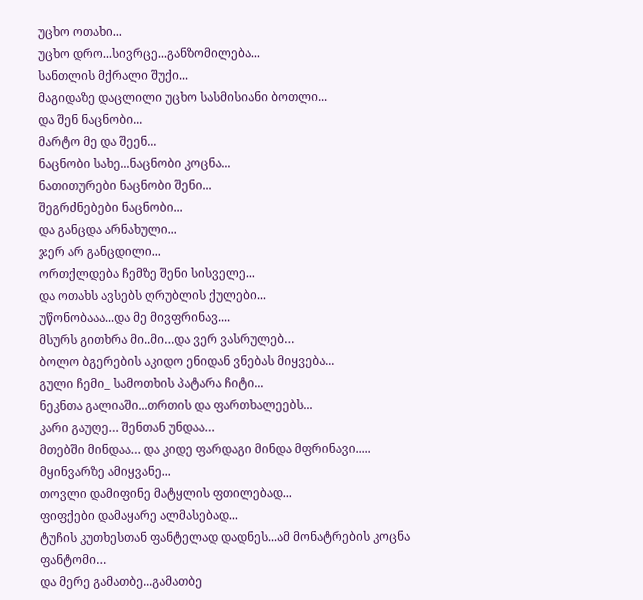უცხო ოთახი...
უცხო დრო...სივრცე...განზომილება...
სანთლის მქრალი შუქი...
მაგიდაზე დაცლილი უცხო სასმისიანი ბოთლი...
და შენ ნაცნობი...
მარტო მე და შეენ...
ნაცნობი სახე...ნაცნობი კოცნა...
ნათითურები ნაცნობი შენი...
შეგრძნებები ნაცნობი...
და განცდა არნახული...
ჯერ არ განცდილი...
ორთქლდება ჩემზე შენი სისველე...
და ოთახს ავსებს ღრუბლის ქულები...
უწონობააა...და მე მივფრინავ....
მსურს გითხრა მი..მი…და ვერ ვასრულებ…
ბოლო ბგერების აკიდო ენიდან ვნებას მიყვება...
გული ჩემი_ სამოთხის პატარა ჩიტი...
ნეკნთა გალიაში...თრთის და ფართხალეებს...
კარი გაუღე… შენთან უნდაა…
მთებში მინდაა… და კიდე ფარდაგი მინდა მფრინავი.....
მყინვარზე ამიყვანე...
თოვლი დამიფინე მატყლის ფთილებად...
ფიფქები დამაყარე ალმასებად...
ტუჩის კუთხესთან ფანტელად დადნეს...ამ მონატრების კოცნა ფანტომი…
და მერე გამათბე...გამათბე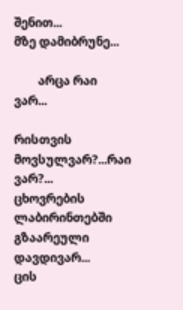შენით...
მზე დამიბრუნე...

        არცა რაი ვარ...

რისთვის მოვსულვარ?...რაი ვარ?...
ცხოვრების ლაბირინთებში გზაარეული დავდივარ...
ცის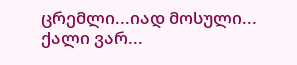ცრემლი...იად მოსული...
ქალი ვარ...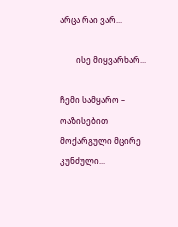არცა რაი ვარ...

        ისე მიყვარხარ...

ჩემი სამყარო –
ოაზისებით მოქარგული მცირე კუნძული...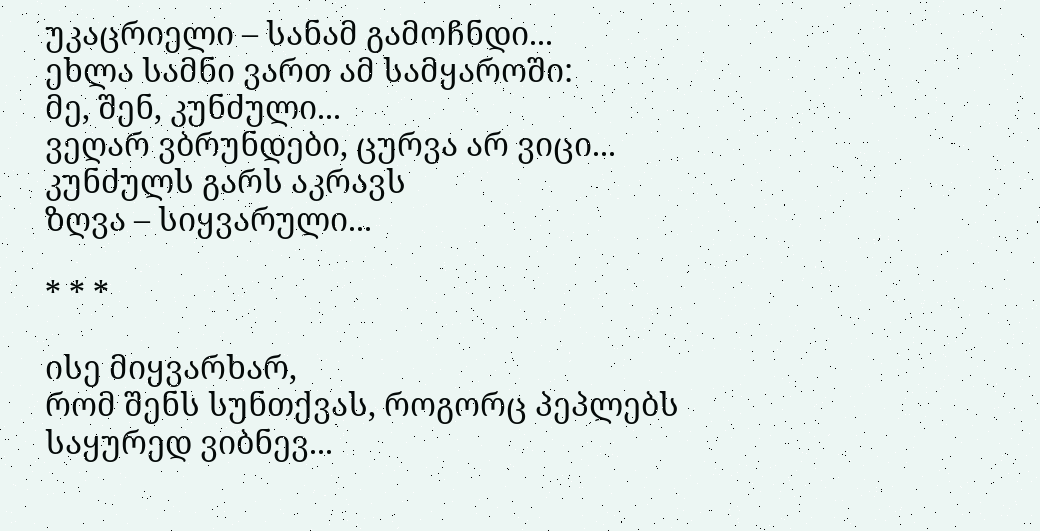უკაცრიელი – სანამ გამოჩნდი...
ეხლა სამნი ვართ ამ სამყაროში:
მე, შენ, კუნძული...
ვეღარ ვბრუნდები, ცურვა არ ვიცი...
კუნძულს გარს აკრავს
ზღვა – სიყვარული...

* * *

ისე მიყვარხარ,
რომ შენს სუნთქვას, როგორც პეპლებს
საყურედ ვიბნევ...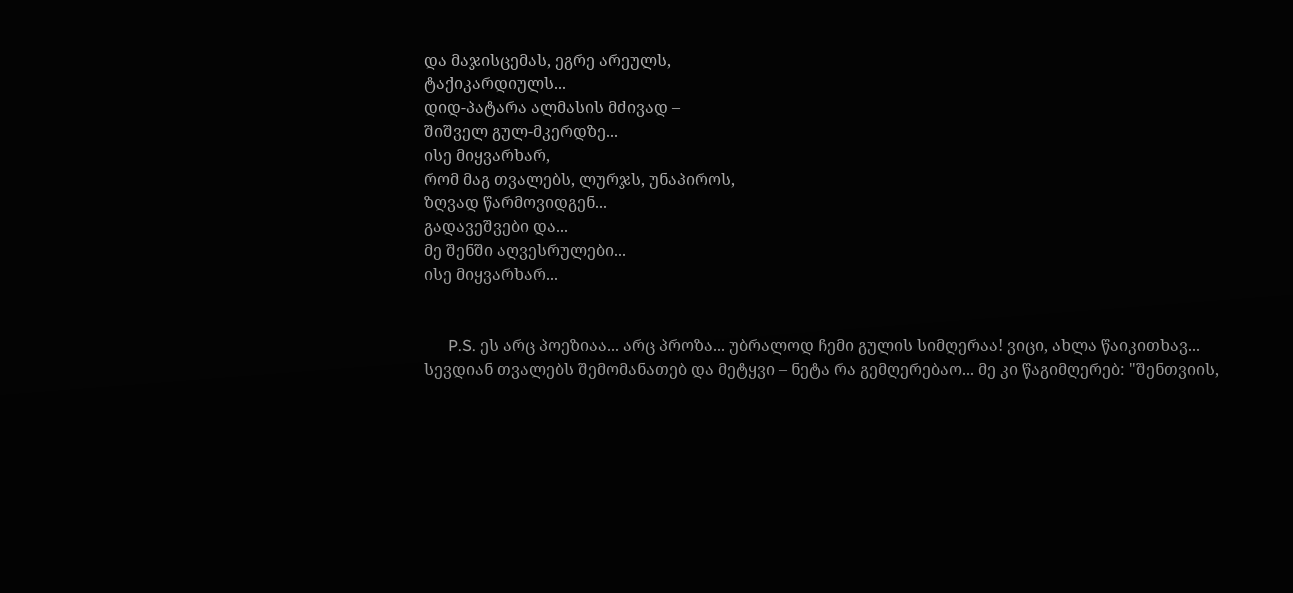და მაჯისცემას, ეგრე არეულს,
ტაქიკარდიულს...
დიდ-პატარა ალმასის მძივად –
შიშველ გულ-მკერდზე...
ისე მიყვარხარ,
რომ მაგ თვალებს, ლურჯს, უნაპიროს,
ზღვად წარმოვიდგენ...
გადავეშვები და...
მე შენში აღვესრულები...
ისე მიყვარხარ...


      P.S. ეს არც პოეზიაა... არც პროზა... უბრალოდ ჩემი გულის სიმღერაა! ვიცი, ახლა წაიკითხავ... სევდიან თვალებს შემომანათებ და მეტყვი – ნეტა რა გემღერებაო... მე კი წაგიმღერებ: "შენთვიის,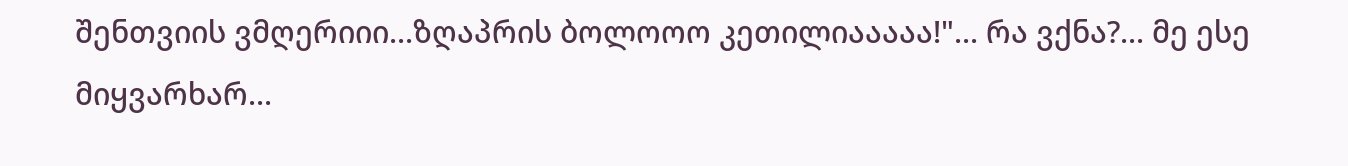შენთვიის ვმღერიიი...ზღაპრის ბოლოოო კეთილიააააა!"... რა ვქნა?... მე ესე მიყვარხარ...